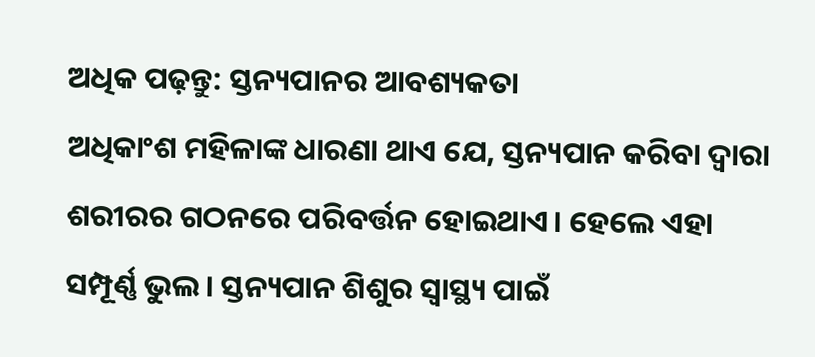ଅଧିକ ପଢ଼ନ୍ତୁ: ସ୍ତନ୍ୟପାନର ଆବଶ୍ୟକତା
ଅଧିକାଂଶ ମହିଳାଙ୍କ ଧାରଣା ଥାଏ ଯେ, ସ୍ତନ୍ୟପାନ କରିବା ଦ୍ୱାରା ଶରୀରର ଗଠନରେ ପରିବର୍ତ୍ତନ ହୋଇଥାଏ। ହେଲେ ଏହା ସମ୍ପୂର୍ଣ୍ଣ ଭୁଲ। ସ୍ତନ୍ୟପାନ ଶିଶୁର ସ୍ୱାସ୍ଥ୍ୟ ପାଇଁ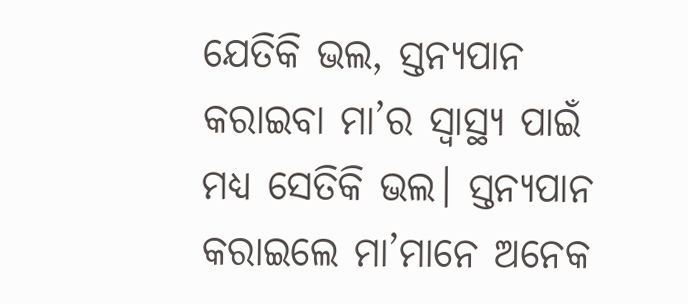ଯେତିକି ଭଲ, ସ୍ତନ୍ୟପାନ କରାଇବା ମା’ର ସ୍ୱାସ୍ଥ୍ୟ ପାଇଁ ମଧ୍ୟ ସେତିକି ଭଲ। ସ୍ତନ୍ୟପାନ କରାଇଲେ ମା’ମାନେ ଅନେକ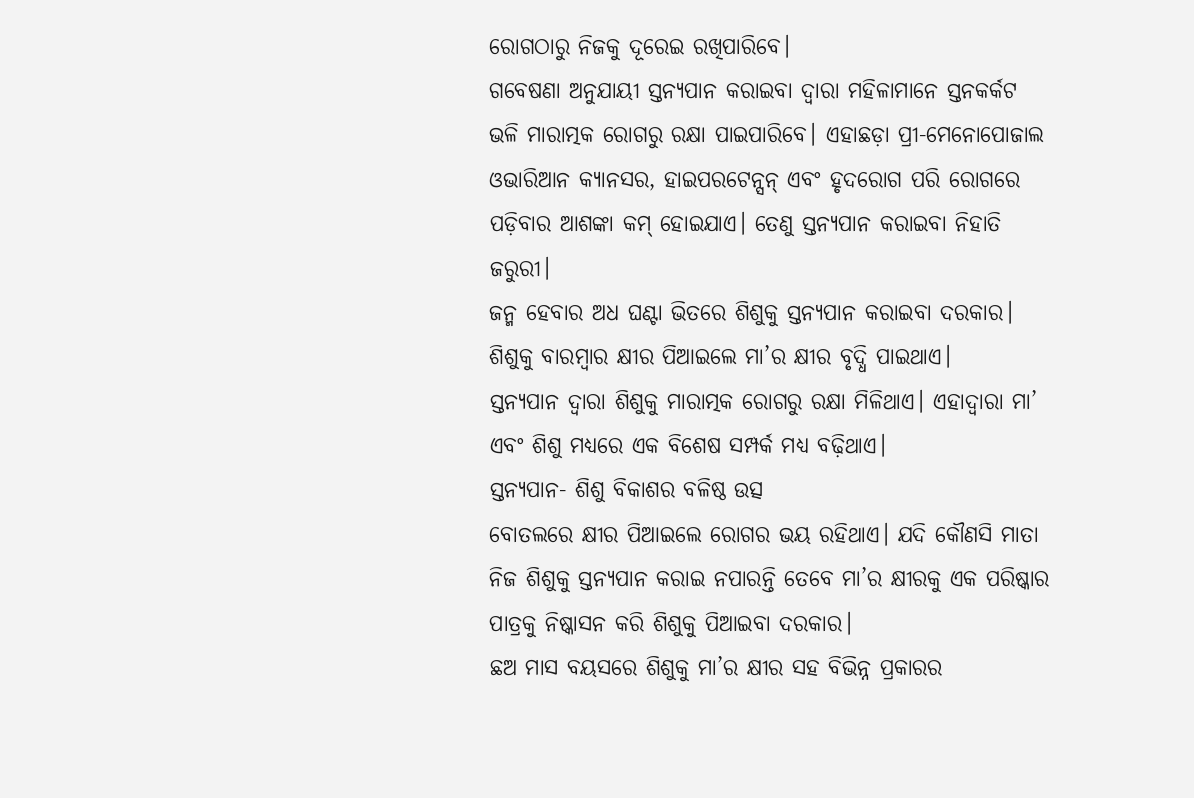ରୋଗଠାରୁ ନିଜକୁ ଦୂରେଇ ରଖିପାରିବେ।
ଗବେଷଣା ଅନୁଯାୟୀ ସ୍ତନ୍ୟପାନ କରାଇବା ଦ୍ୱାରା ମହିଳାମାନେ ସ୍ତନକର୍କଟ ଭଳି ମାରାତ୍ମକ ରୋଗରୁ ରକ୍ଷା ପାଇପାରିବେ। ଏହାଛଡ଼ା ପ୍ରୀ-ମେନୋପୋଜାଲ ଓଭାରିଆନ କ୍ୟାନସର, ହାଇପରଟେନ୍ସନ୍ ଏବଂ ହୃଦରୋଗ ପରି ରୋଗରେ ପଡ଼ିବାର ଆଶଙ୍କା କମ୍ ହୋଇଯାଏ। ତେଣୁ ସ୍ତନ୍ୟପାନ କରାଇବା ନିହାତି ଜରୁରୀ।
ଜନ୍ମ ହେବାର ଅଧ ଘଣ୍ଟା ଭିତରେ ଶିଶୁକୁ ସ୍ତନ୍ୟପାନ କରାଇବା ଦରକାର।
ଶିଶୁକୁ ବାରମ୍ବାର କ୍ଷୀର ପିଆଇଲେ ମା’ର କ୍ଷୀର ବୃଦ୍ଧି ପାଇଥାଏ।
ସ୍ତନ୍ୟପାନ ଦ୍ୱାରା ଶିଶୁକୁ ମାରାତ୍ମକ ରୋଗରୁ ରକ୍ଷା ମିଳିଥାଏ। ଏହାଦ୍ଵାରା ମା’ ଏବଂ ଶିଶୁ ମଧ୍ୟରେ ଏକ ବିଶେଷ ସମ୍ପର୍କ ମଧ୍ୟ ବଢ଼ିଥାଏ।
ସ୍ତନ୍ୟପାନ- ଶିଶୁ ବିକାଶର ବଳିଷ୍ଠ ଉତ୍ସ
ବୋତଲରେ କ୍ଷୀର ପିଆଇଲେ ରୋଗର ଭୟ ରହିଥାଏ। ଯଦି କୌଣସି ମାତା ନିଜ ଶିଶୁକୁ ସ୍ତନ୍ୟପାନ କରାଇ ନପାରନ୍ତି ତେବେ ମା’ର କ୍ଷୀରକୁ ଏକ ପରିଷ୍କାର ପାତ୍ରକୁ ନିଷ୍କାସନ କରି ଶିଶୁକୁ ପିଆଇବା ଦରକାର।
ଛଅ ମାସ ବୟସରେ ଶିଶୁକୁ ମା’ର କ୍ଷୀର ସହ ବିଭିନ୍ନ ପ୍ରକାରର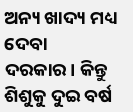ଅନ୍ୟ ଖାଦ୍ୟ ମଧ୍ୟ ଦେବା ଦରକାର। କିନ୍ତୁ ଶିଶୁକୁ ଦୁଇ ବର୍ଷ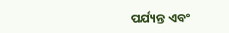ପର୍ଯ୍ୟନ୍ତ ଏବଂ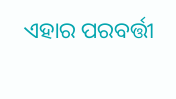ଏହାର ପରବର୍ତ୍ତୀ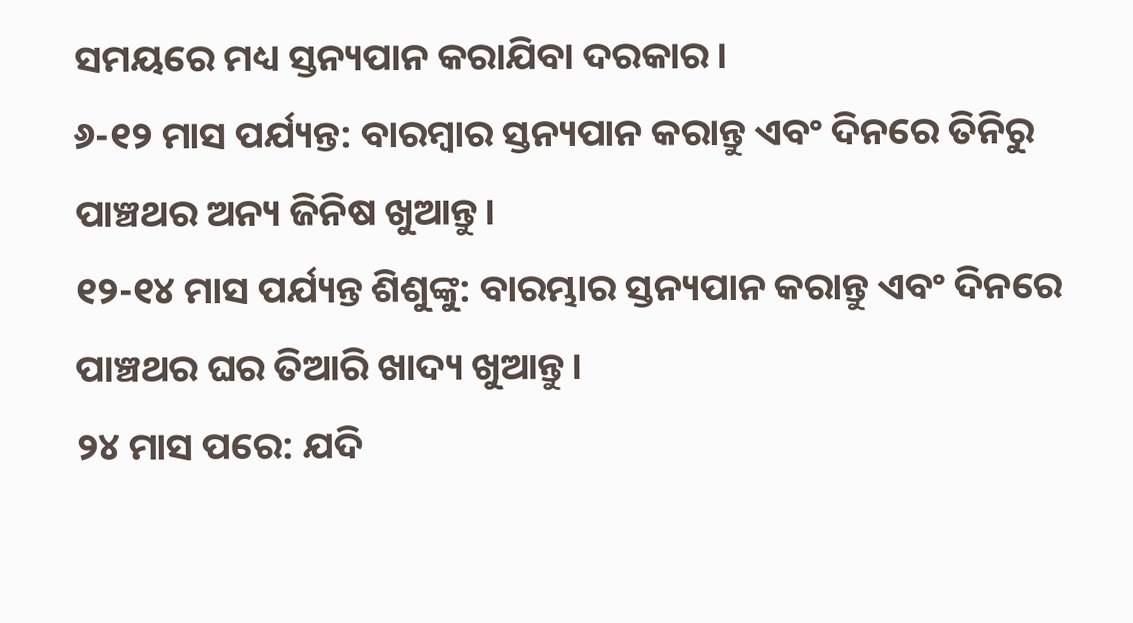ସମୟରେ ମଧ୍ୟ ସ୍ତନ୍ୟପାନ କରାଯିବା ଦରକାର।
୬-୧୨ ମାସ ପର୍ଯ୍ୟନ୍ତ: ବାରମ୍ବାର ସ୍ତନ୍ୟପାନ କରାନ୍ତୁ ଏବଂ ଦିନରେ ତିନିରୁ ପାଞ୍ଚଥର ଅନ୍ୟ ଜିନିଷ ଖୁଆନ୍ତୁ।
୧୨-୧୪ ମାସ ପର୍ଯ୍ୟନ୍ତ ଶିଶୁଙ୍କୁ: ବାରମ୍ଭାର ସ୍ତନ୍ୟପାନ କରାନ୍ତୁ ଏବଂ ଦିନରେ ପାଞ୍ଚଥର ଘର ତିଆରି ଖାଦ୍ୟ ଖୁଆନ୍ତୁ।
୨୪ ମାସ ପରେ: ଯଦି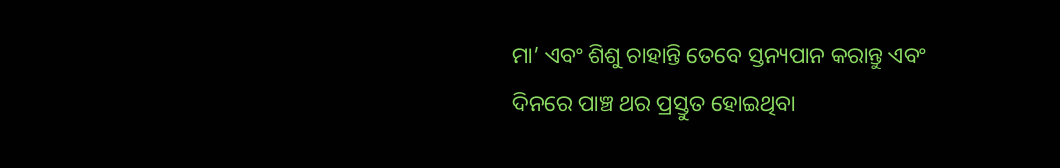ମା’ ଏବଂ ଶିଶୁ ଚାହାନ୍ତି ତେବେ ସ୍ତନ୍ୟପାନ କରାନ୍ତୁ ଏବଂ ଦିନରେ ପାଞ୍ଚ ଥର ପ୍ରସ୍ତୁତ ହୋଇଥିବା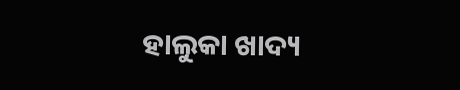ହାଲୁକା ଖାଦ୍ୟ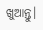ଖୁଆନ୍ତୁ।